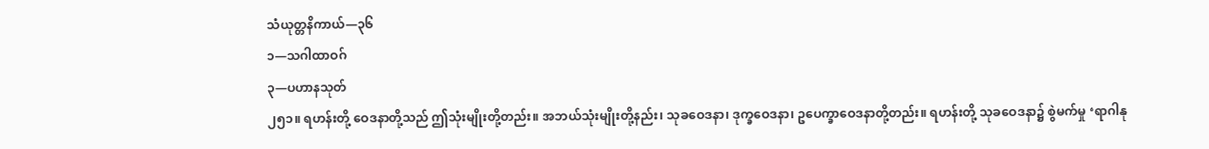သံယုတ္တနိကာယ်—၃၆
၁—သဂါထာဝဂ်
၃—ပဟာနသုတ်
၂၅၁။ ရဟန်းတို့ ဝေဒနာတို့သည် ဤသုံးမျိုးတို့တည်း။ အဘယ်သုံးမျိုးတို့နည်း၊ သုခဝေဒနာ၊ ဒုက္ခဝေဒနာ၊ ဥပေက္ခာဝေဒနာတို့တည်း။ ရဟန်းတို့ သုခဝေဒနာ၌ စွဲမက်မှု ‘ရာဂါနု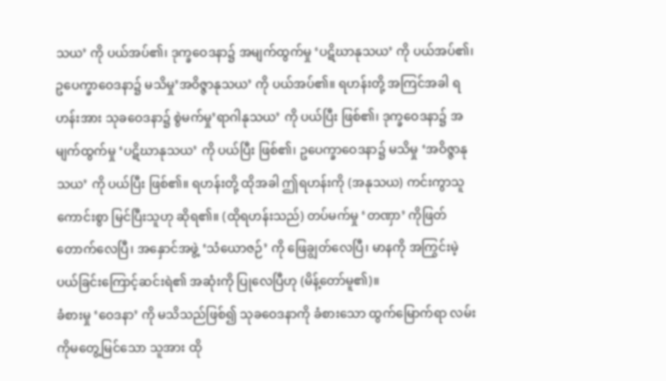သယ’ ကို ပယ်အပ်၏၊ ဒုက္ခဝေဒနာ၌ အမျက်ထွက်မှု ‘ပဋိဃာနုသယ’ ကို ပယ်အပ်၏၊ ဥပေက္ခာဝေဒနာ၌ မသိမှု’အဝိဇ္ဇာနုသယ’ ကို ပယ်အပ်၏။ ရဟန်းတို့ အကြင်အခါ ရဟန်းအား သုခဝေဒနာ၌ စွဲမက်မှု’ရာဂါနုသယ’ ကို ပယ်ပြီး ဖြစ်၏၊ ဒုက္ခဝေဒနာ၌ အမျက်ထွက်မှု ‘ပဋိဃာနုသယ’ ကို ပယ်ပြီး ဖြစ်၏၊ ဥပေက္ခာဝေဒနာ၌ မသိမှု ‘အဝိဇ္ဇာနုသယ’ ကို ပယ်ပြီး ဖြစ်၏။ ရဟန်းတို့ ထိုအခါ ဤရဟန်းကို (အနုသယ) ကင်းကွာသူ ကောင်းစွာ မြင်ပြီးသူဟု ဆိုရ၏။ (ထိုရဟန်းသည်) တပ်မက်မှု ‘တဏှာ’ ကိုဖြတ်တောက်လေပြီ၊ အနှောင်အဖွဲ့ ‘သံယောဇဉ်’ ကို ဖြေချွတ်လေပြီ၊ မာနကို အကြွင်းမဲ့ ပယ်ခြင်းကြောင့်ဆင်းရဲ၏ အဆုံးကို ပြုလေပြီဟု (မိန့်တော်မူ၏)။
ခံစားမှု ‘ဝေဒနာ’ ကို မသိသည်ဖြစ်၍ သုခဝေဒနာကို ခံစားသော ထွက်မြောက်ရာ လမ်းကိုမတွေ့မြင်သော သူအား ထို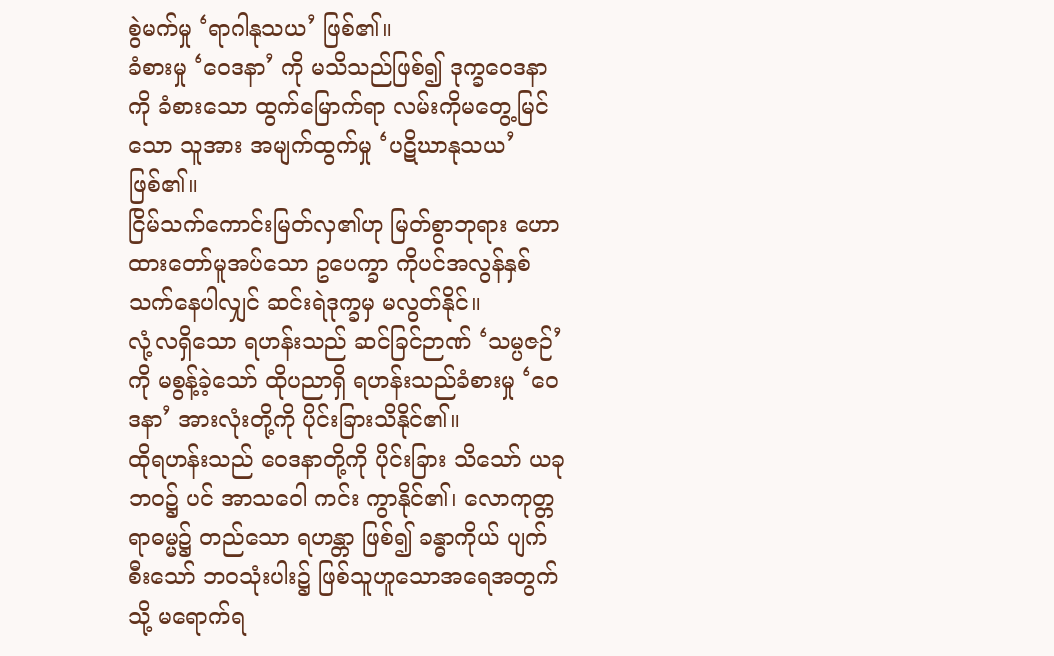စွဲမက်မှု ‘ရာဂါနုသယ’ ဖြစ်၏။
ခံစားမှု ‘ဝေဒနာ’ ကို မသိသည်ဖြစ်၍ ဒုက္ခဝေဒနာကို ခံစားသော ထွက်မြောက်ရာ လမ်းကိုမတွေ့မြင်သော သူအား အမျက်ထွက်မှု ‘ပဋိဃာနုသယ’ ဖြစ်၏။
ငြိမ်သက်ကောင်းမြတ်လှ၏ဟု မြတ်စွာဘုရား ဟောထားတော်မူအပ်သော ဥပေက္ခာ ကိုပင်အလွန်နှစ်သက်နေပါလျှင် ဆင်းရဲဒုက္ခမှ မလွတ်နိုင်။
လုံ့လရှိသော ရဟန်းသည် ဆင်ခြင်ဉာဏ် ‘သမ္ပဇဉ်’ ကို မစွန့်ခဲ့သော် ထိုပညာရှိ ရဟန်းသည်ခံစားမှု ‘ဝေဒနာ’ အားလုံးတို့ကို ပိုင်းခြားသိနိုင်၏။
ထိုရဟန်းသည် ဝေဒနာတို့ကို ပိုင်းခြား သိသော် ယခုဘဝ၌ ပင် အာသဝေါ ကင်း ကွာနိုင်၏၊ လောကုတ္တရာဓမ္မ၌ တည်သော ရဟန္တာ ဖြစ်၍ ခန္ဓာကိုယ် ပျက်စီးသော် ဘဝသုံးပါး၌ ဖြစ်သူဟူသောအရေအတွက်သို့ မရောက်ရ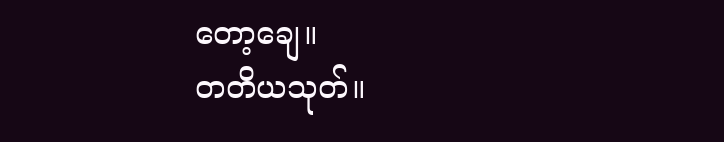တော့ချေ။
တတိယသုတ်။